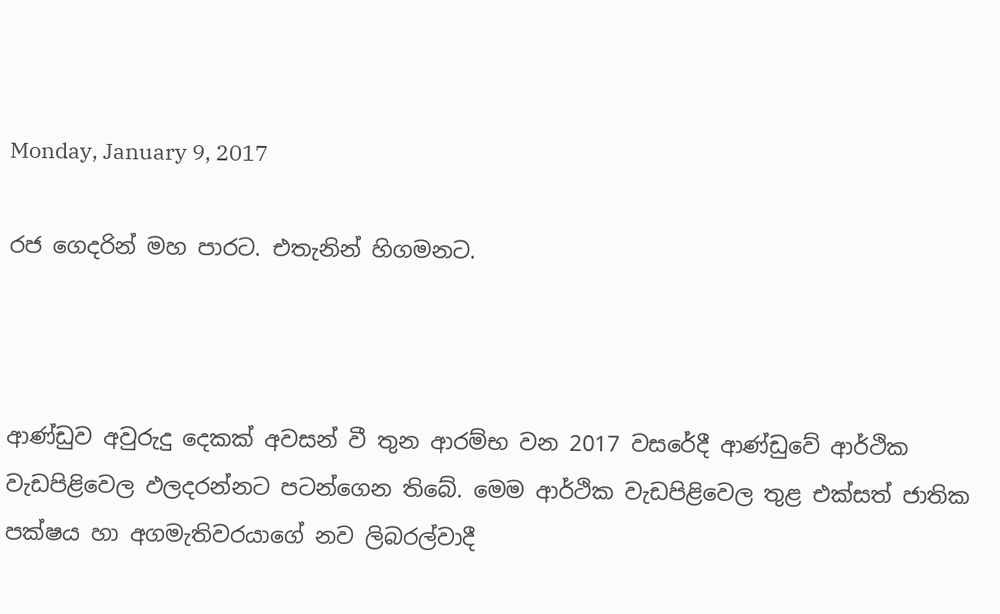Monday, January 9, 2017

රජ ගෙදරින් මහ පාරට. එතැනින් හිගමනට.



ආණ්ඩුව අවුරුදු දෙකක් අවසන් වී තුන ආරම්භ වන 2017 වසරේදී ආණ්ඩුවේ ආර්ථික වැඩපිළිවෙල ඵලදරන්නට පටන්ගෙන තිබේ. මෙම ආර්ථික වැඩපිළිවෙල තුළ එක්සත් ජාතික පක්ෂය හා අගමැතිවරයාගේ නව ලිබරල්වාදී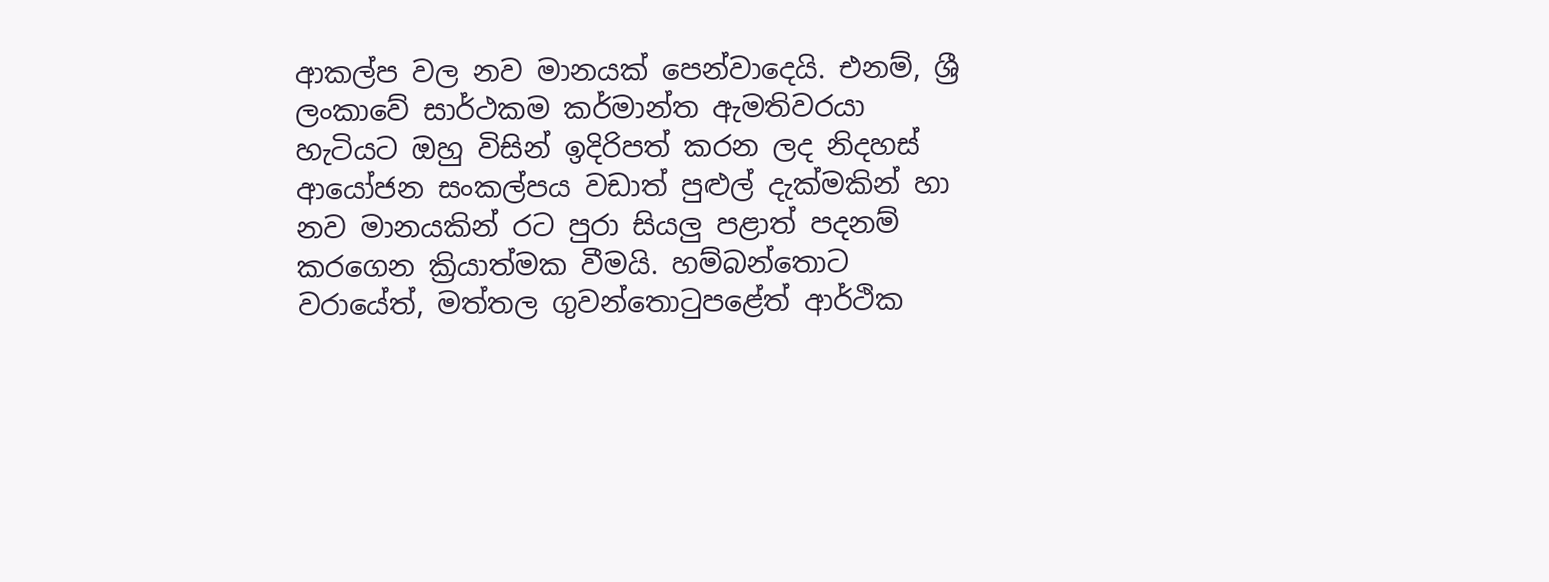ආකල්ප වල නව මානයක් පෙන්වාදෙයි. එනම්, ශ්‍රී ලංකාවේ සාර්ථකම කර්මාන්ත ඇමතිවරයා හැටියට ඔහු විසින් ඉදිරිපත් කරන ලද නිදහස් ආයෝජන සංකල්පය වඩාත් පුළුල් දැක්මකින් හා නව මානයකින් රට පුරා සියලු පළාත් පදනම් කරගෙන ක්‍රියාත්මක වීමයි. හම්බන්තොට වරායේත්, මත්තල ගුවන්තොටුපළේත් ආර්ථික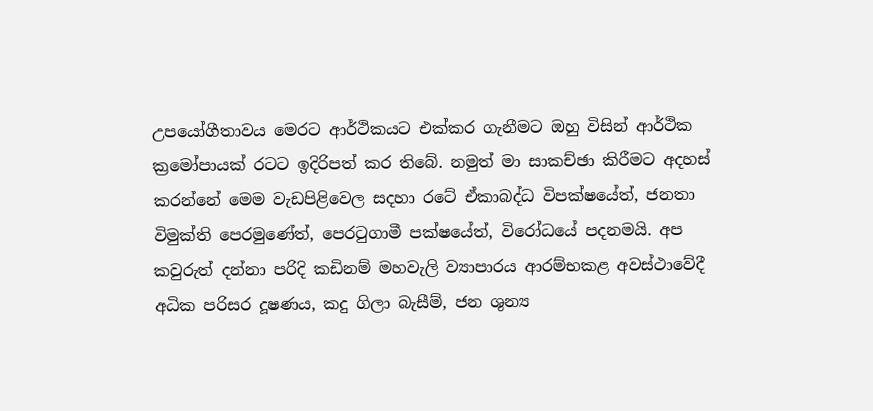උපයෝගීතාවය මෙරට ආර්ථිකයට එක්කර ගැනීමට ඔහු විසින් ආර්ථික ක්‍රමෝපායක් රටට ඉදිරිපත් කර තිබේ. නමුත් මා සාකච්ඡා කිරීමට අදහස් කරන්නේ මෙම වැඩපිළිවෙල සදහා රටේ ඒකාබද්ධ විපක්ෂයේත්, ජනතා විමුක්ති පෙරමුණේත්, පෙරටුගාමී පක්ෂයේත්, විරෝධයේ පදනමයි. අප කවුරුත් දන්නා පරිදි කඩිනම් මහවැලි ව්‍යාපාරය ආරම්භකළ අවස්ථාවේදී අධික පරිසර දූෂණය, කදු ගිලා බැසීම්, ජන ශුන්‍ය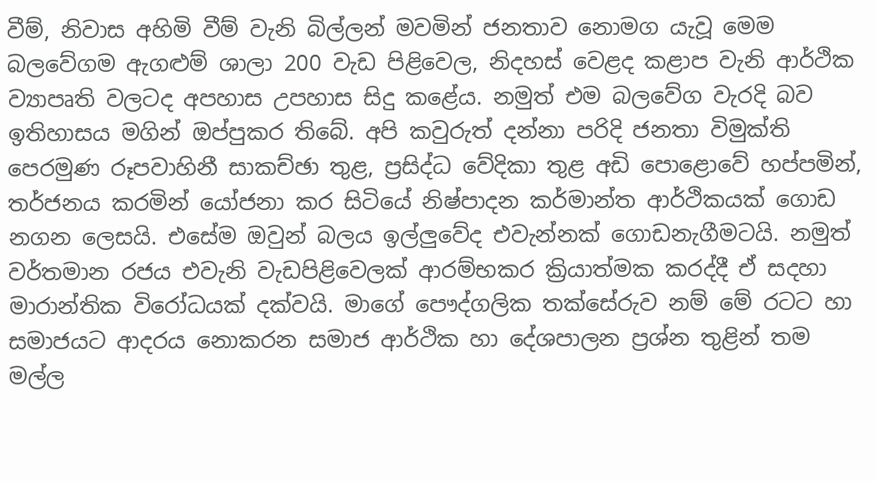වීම්, නිවාස අහිමි වීම් වැනි බිල්ලන් මවමින් ජනතාව නොමග යැවූ මෙම බලවේගම ඇගළුම් ශාලා 200 වැඩ පිළිවෙල, නිදහස් වෙළද කළාප වැනි ආර්ථික ව්‍යාපෘති වලටද අපහාස උපහාස සිදු කළේය. නමුත් එම බලවේග වැරදි බව ඉතිහාසය මගින් ඔප්පුකර තිබේ. අපි කවුරුත් දන්නා පරිදි ජනතා විමුක්ති පෙරමුණ රූපවාහිනී සාකච්ඡා තුළ, ප්‍රසිද්ධ වේදිකා තුළ අඩි පොළොවේ හප්පමින්, තර්ජනය කරමින් යෝජනා කර සිටියේ නිෂ්පාදන කර්මාන්ත ආර්ථිකයක් ගොඩ නගන ලෙසයි. එසේම ඔවුන් බලය ඉල්ලුවේද එවැන්නක් ගොඩනැගීමටයි. නමුත් වර්තමාන රජය එවැනි වැඩපිළිවෙලක් ආරම්භකර ක්‍රියාත්මක කරද්දී ඒ සදහා මාරාන්තික විරෝධයක් දක්වයි. මාගේ පෞද්ගලික තක්සේරුව නම් මේ රටට හා සමාජයට ආදරය නොකරන සමාජ ආර්ථික හා දේශපාලන ප්‍රශ්න තුළින් තම මල්ල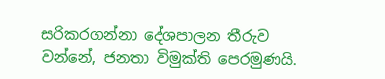සරිකරගන්නා දේශපාලන තීරුව වන්නේ, ජනතා විමුක්ති පෙරමුණයි.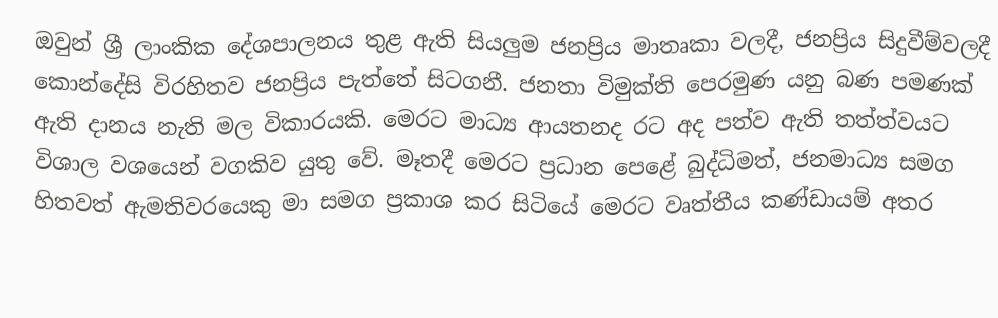ඔවුන් ශ්‍රී ලාංකික දේශපාලනය තුළ ඇති සියලුම ජනප්‍රිය මාතෘකා වලදී, ජනප්‍රිය සිදුවීම්වලදී කොන්දේසි විරහිතව ජනප්‍රිය පැත්තේ සිටගනී. ජනතා විමුක්ති පෙරමුණ යනු බණ පමණක් ඇති දානය නැති මල විකාරයකි. මෙරට මාධ්‍ය ආයතනද රට අද පත්ව ඇති තත්ත්වයට විශාල වශයෙන් වගකිව යුතු වේ. මෑතදී මෙරට ප්‍රධාන පෙළේ බුද්ධිමත්, ජනමාධ්‍ය සමග හිතවත් ඇමතිවරයෙකු මා සමග ප්‍රකාශ කර සිටියේ මෙරට වෘත්තීය කණ්ඩායම් අතර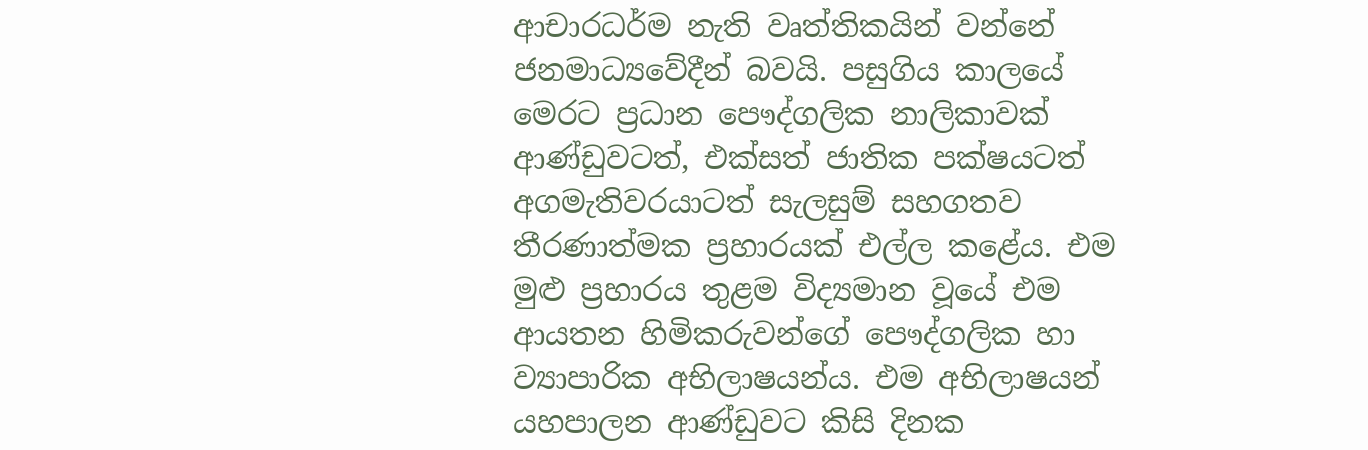ආචාරධර්ම නැති වෘත්තිකයින් වන්නේ ජනමාධ්‍යවේදීන් බවයි. පසුගිය කාලයේ මෙරට ප්‍රධාන පෞද්ගලික නාලිකාවක් ආණ්ඩුවටත්, එක්සත් ජාතික පක්ෂයටත් අගමැතිවරයාටත් සැලසුම් සහගතව තීරණාත්මක ප්‍රහාරයක් එල්ල කළේය. එම මුළු ප්‍රහාරය තුළම විද්‍යමාන වූයේ එම ආයතන හිමිකරුවන්ගේ පෞද්ගලික හා ව්‍යාපාරික අභිලාෂයන්ය. එම අභිලාෂයන් යහපාලන ආණ්ඩුවට කිසි දිනක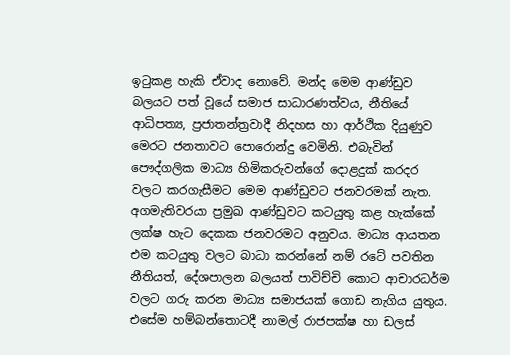ඉටුකළ හැකි ඒවාද නොවේ. මන්ද මෙම ආණ්ඩුව බලයට පත් වූයේ සමාජ සාධාරණත්වය, නීතියේ ආධිපත්‍ය, ප්‍රජාතන්ත්‍රවාදී නිදහස හා ආර්ථික දියුණුව මෙරට ජනතාවට පොරොන්දු වෙමිනි. එබැවින් පෞද්ගලික මාධ්‍ය හිමිකරුවන්ගේ දොළදුක් කරදර වලට කරගැසීමට මෙම ආණ්ඩුවට ජනවරමක් නැත. අගමැතිවරයා ප්‍රමුඛ ආණ්ඩුවට කටයුතු කළ හැක්කේ ලක්ෂ හැට දෙකක ජනවරමට අනුවය. මාධ්‍ය ආයතන එම කටයුතු වලට බාධා කරන්නේ නම් රටේ පවතින නීතියත්, දේශපාලන බලයත් පාවිච්චි කොට ආචාරධර්ම වලට ගරු කරන මාධ්‍ය සමාජයක් ගොඩ නැගිය යුතුය. එසේම හම්බන්තොටදී නාමල් රාජපක්ෂ හා ඩලස්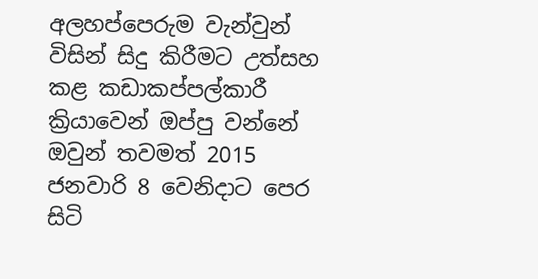අලහප්පෙරුම වැන්වුන් විසින් සිදු කිරීමට උත්සහ කළ කඩාකප්පල්කාරී ක්‍රියාවෙන් ඔප්පු වන්නේ ඔවුන් තවමත් 2015 ජනවාරි 8 වෙනිදාට පෙර සිටි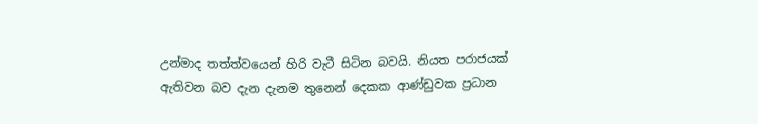උන්මාද තත්ත්වයෙන් හිරි වැටී සිටින බවයි. නියත පරාජයක් ඇතිවන බව දැන දැනම තුනෙන් දෙකක ආණ්ඩුවක ප්‍රධාන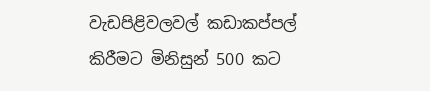වැඩපිළිවලවල් කඩාකප්පල් කිරීමට මිනිසුන් 500 කට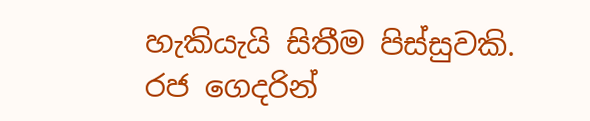හැකියැයි සිතීම පිස්සුවකි. රජ ගෙදරින්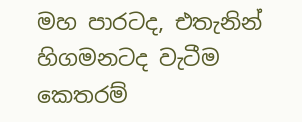මහ පාරටද, එතැනින් හිගමනටද වැටීම කෙතරම්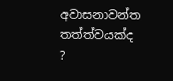අවාසනාවන්ත තත්ත්වයක්ද ?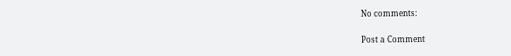No comments:

Post a Comment